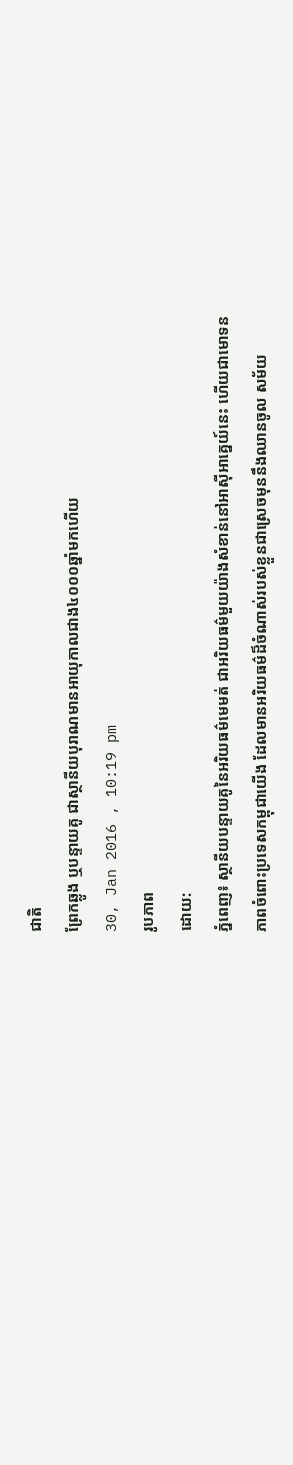ជាតិ
ព្រែកឆ្លូង ឬបន្ទាយគូ ជាស្ថានីយបុរាណមានអាយុកាលជាង៤០០០ឆ្នាំមកហើយ
30, Jan 2016 , 10:19 pm
រូបភាព
ដោយ:
ភ្នំពេញ៖ ស្ថានីយបន្ទាយគូនៃអរិយធម៌មេមត់ ជាអរិយធម៌មួយយ៉ាងសំខាន់នៅអាស៊ីអាគ្នេយ៍នេះ ហើយជាមោទនភាពចំពោះប្រទេសកម្ពុជាយើង ដែលមានអរិយធម៌ដ៏ចំណាស់របស់ខ្លួនជាស្រេចមុននឹងឈានចូល សម័យ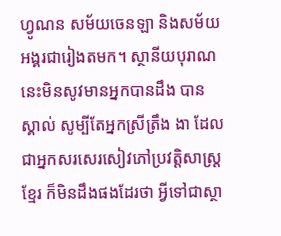ហ្វូណន សម័យចេនឡា និងសម័យអង្គរជារៀងតមក។ ស្ថានីយបុរាណនេះមិនសូវមានអ្នកបានដឹង បានស្គាល់ សូម្បីតែអ្នកស្រីត្រឹង ងា ដែលជាអ្នកសរសេរសៀវភៅប្រវត្តិសាស្ត្រខ្មែរ ក៏មិនដឹងផងដែរថា អ្វីទៅជាស្ថា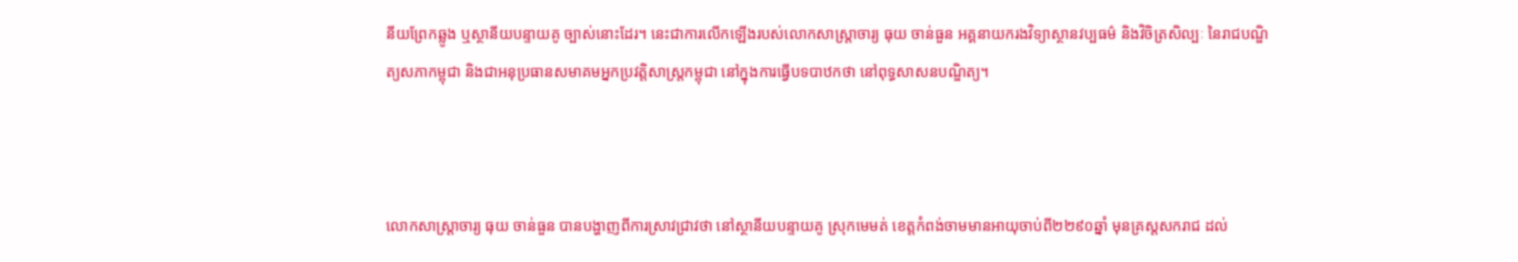នីយព្រែកឆ្លូង ឬស្ថានីយបន្ទាយគូ ច្បាស់នោះដែរ។ នេះជាការលើកឡើងរបស់លោកសាស្ត្រាចារ្យ ធុយ ចាន់ធួន អគ្គនាយករងវិទ្យាស្ថានវប្បធម៌ និងវិចិត្រសិល្បៈ នៃរាជបណ្ឌិត្យសភាកម្ពុជា និងជាអនុប្រធានសមាគមអ្នកប្រវត្តិសាស្ត្រកម្ពុជា នៅក្នុងការធ្វើបទបាឋកថា នៅពុទ្ធសាសនបណ្ឌិត្យ។



លោកសាស្ត្រាចារ្យ ធុយ ចាន់ធួន បានបង្ហាញពីការស្រាវជ្រាវថា នៅស្ថានីយបន្ទាយគូ ស្រុកមេមត់ ខេត្តកំពង់ចាមមានអាយុចាប់ពី២២៩០ឆ្នាំ មុនគ្រស្ដសករាជ ដល់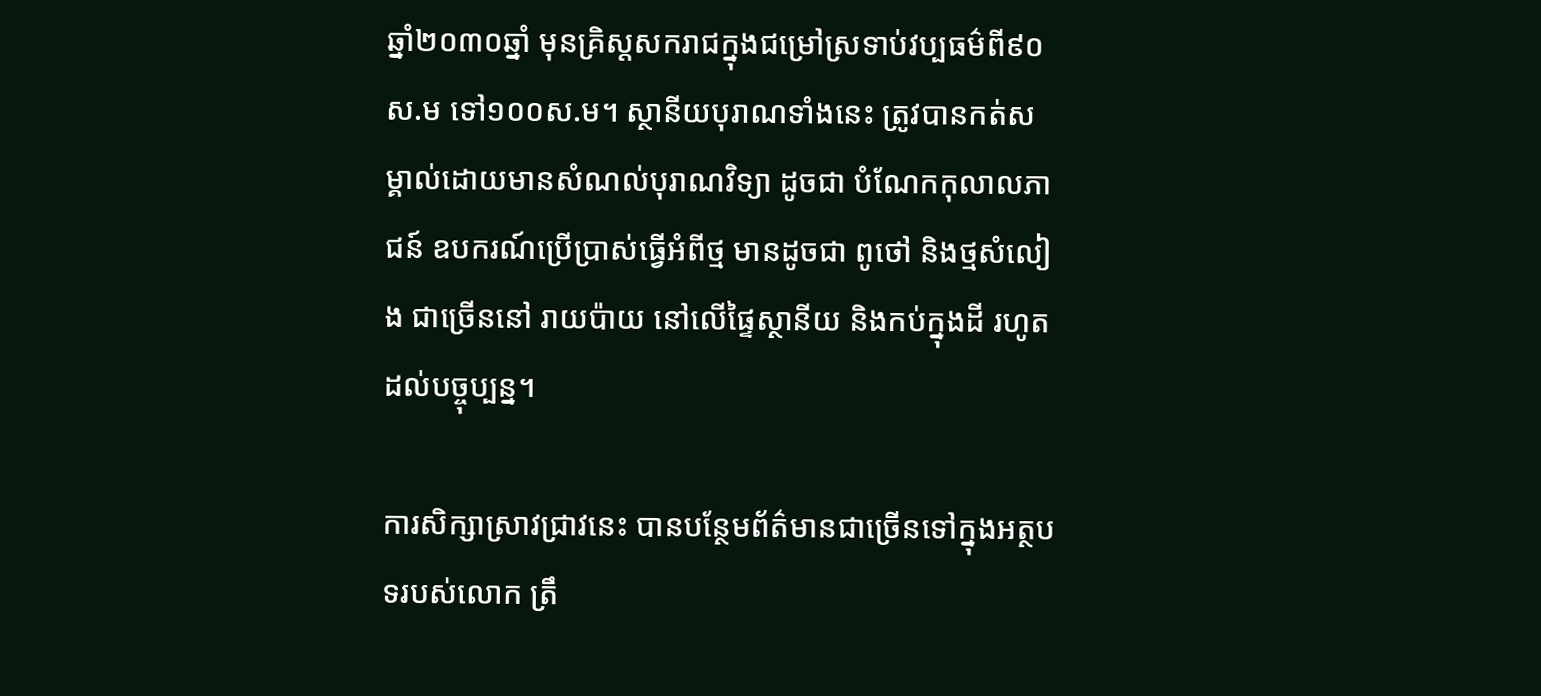ឆ្នាំ២០៣០ឆ្នាំ មុនគ្រិស្ដសករាជក្នុងជម្រៅស្រទាប់វប្បធម៌ពី៩០ស.ម ទៅ១០០ស.ម។ ស្ថានីយបុរាណទាំងនេះ ត្រូវបានកត់សម្គាល់ដោយមានសំណល់បុរាណវិទ្យា ដូចជា បំណែកកុលាលភាជន៍ ឧបករណ៍ប្រើប្រាស់ធ្វើអំពីថ្ម មានដូចជា ពូថៅ និងថ្មសំលៀង ជាច្រើននៅ រាយប៉ាយ នៅលើផ្ទៃស្ថានីយ និងកប់ក្នុងដី រហូតដល់បច្ចុប្បន្ន។

ការសិក្សាស្រាវជ្រាវនេះ បានបន្ថែមព័ត៌មានជាច្រើនទៅក្នុងអត្ថបទរបស់លោក ត្រឹ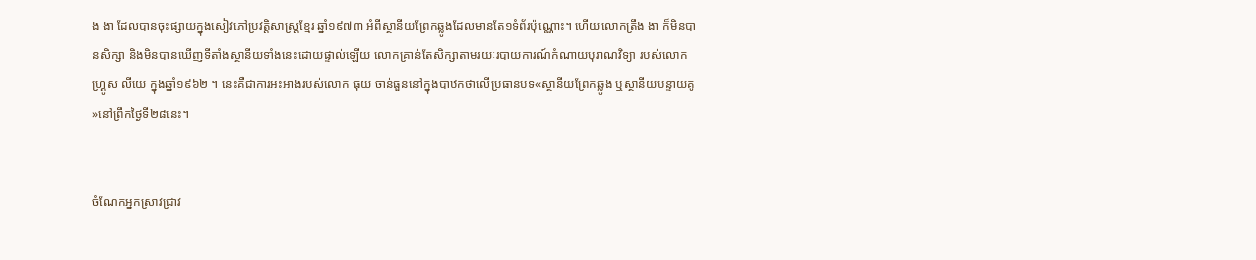ង ងា ដែលបានចុះផ្សាយក្នុងសៀវភៅប្រវត្តិសាស្ត្រខ្មែរ ឆ្នាំ១៩៧៣ អំពីស្ថានីយព្រែកឆ្លូងដែលមានតែ១ទំព័រប៉ុណ្ណោះ។ ហើយលោកត្រឹង ងា ក៏មិនបានសិក្សា និងមិនបានឃើញទីតាំងស្ថានីយទាំងនេះដោយផ្ទាល់ឡើយ លោកគ្រាន់តែសិក្សាតាមរយៈរបាយការណ៍កំណាយបុរាណវិទ្យា របស់លោក ហ្គ្រូស លីយេ ក្នុងឆ្នាំ១៩៦២ ។ នេះគឺជាការអះអាងរបស់លោក ធុយ ចាន់ធួននៅក្នុងបាឋកថាលើប្រធានបទ«ស្ថានីយព្រែកឆ្លូង ឬស្ថានីយបន្ទាយគូ»នៅព្រឹកថ្ងៃទី២៨នេះ។


ចំណែកអ្នកស្រាវជ្រាវ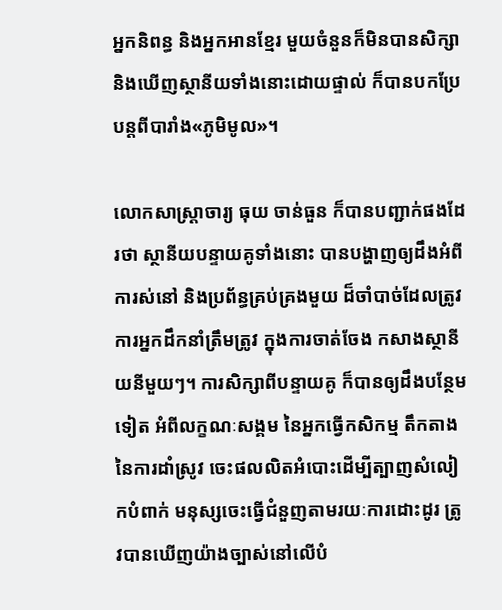អ្នកនិពន្ធ និងអ្នកអានខ្មែរ មួយចំនួនក៏មិនបានសិក្សា និងឃើញស្ថានីយទាំងនោះដោយផ្ទាល់ ក៏បានបកប្រែបន្តពីបារាំង«ភូមិមូល»។

លោកសាស្ត្រាចារ្យ ធុយ ចាន់ធួន ក៏បានបញ្ជាក់ផងដែរថា ស្ថានីយបន្ទាយគូទាំងនោះ បានបង្ហាញឲ្យដឹងអំពីការស់នៅ និងប្រព័ន្ធគ្រប់គ្រងមួយ ដ៏ចាំបាច់ដែលត្រូវការអ្នកដឹកនាំត្រឹមត្រូវ ក្នុងការចាត់ចែង កសាងស្ថានីយនីមួយៗ។ ការសិក្សាពីបន្ទាយគូ ក៏បានឲ្យដឹងបន្ថែមទៀត អំពីលក្ខណៈសង្គម នៃអ្នកធ្វើកសិកម្ម តឹកតាងនៃការដាំស្រូវ ចេះផលលិតអំបោះដើម្បីត្បាញសំលៀកបំពាក់ មនុស្សចេះធ្វើជំនួញតាមរយៈការដោះដូរ ត្រូវបានឃើញយ៉ាងច្បាស់នៅលើបំ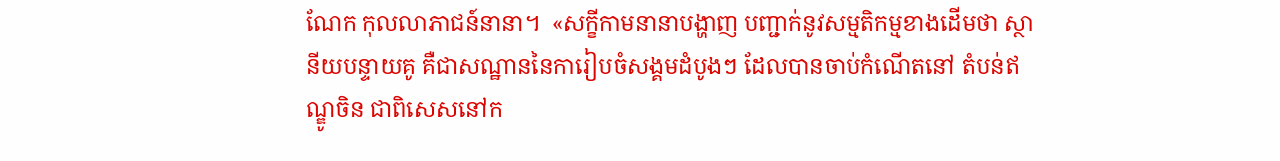ណែក កុលលាភាជន៍នានា។  «សក្ខីកាមនានាបង្ហាញ បញ្ជាក់នូវសម្មតិកម្មខាងដើមថា ស្ថានីយបន្ទាយគូ គឺជាសណ្ឋាននៃការៀបចំសង្គមដំបូងៗ ដែលបានចាប់កំណើតនៅ តំបន់ឥណ្ឌូចិន ជាពិសេសនៅក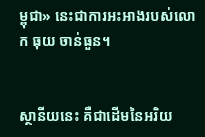ម្ពុជា» នេះជាការអះអាងរបស់លោក ធុយ ចាន់ធួន។


ស្ថានីយនេះ គឺជាដើមនៃអរិយ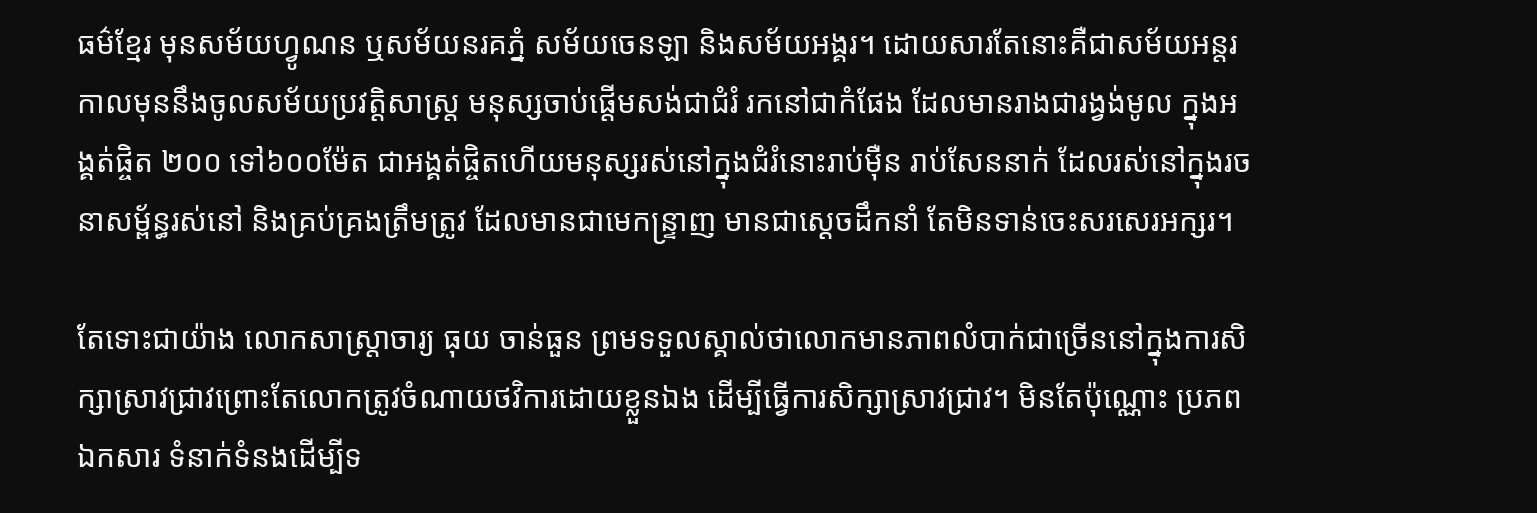ធម៌ខ្មែរ មុនសម័យហ្វូណន ឬសម័យនរគភ្នំ សម័យចេនឡា និងសម័យអង្គរ។ ដោយសារតែនោះគឺជាសម័យអន្តរកាលមុននឹងចូលសម័យប្រវត្តិសាស្ត្រ មនុស្សចាប់ផ្ដើមសង់ជាជំរំ រកនៅជាកំផែង ដែលមានរាងជារង្វង់មូល ក្នុងអង្គត់ផ្ចិត ២០០ ទៅ៦០០ម៉ែត ជាអង្គត់ផ្ចិតហើយមនុស្សរស់នៅក្នុងជំរំនោះរាប់ម៉ឺន រាប់សែននាក់ ដែលរស់នៅក្នុងរចនាសម្ព័ន្ធរស់នៅ និងគ្រប់គ្រងត្រឹមត្រូវ ដែលមានជាមេកន្ទ្រាញ មានជាស្ដេចដឹកនាំ តែមិនទាន់ចេះសរសេរអក្សរ។

តែទោះជាយ៉ាង លោកសាស្ត្រាចារ្យ ធុយ ចាន់ធួន ព្រមទទួលស្គាល់ថាលោកមានភាពលំបាក់ជាច្រើននៅក្នុងការសិក្សាស្រាវជ្រាវព្រោះតែលោកត្រូវចំណាយថវិការដោយខ្លួនឯង ដើម្បីធ្វើការសិក្សាស្រាវជ្រាវ។ មិនតែប៉ុណ្ណោះ ប្រភពឯកសារ ទំនាក់ទំនងដើម្បីទ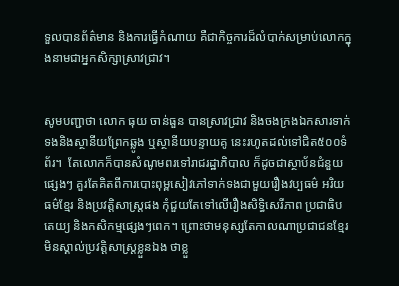ទួលបានព័ត៌មាន និងការធ្វើកំណាយ គឺជាកិច្ចការដ៏លំបាក់សម្រាប់លោកក្នុងនាមជាអ្នកសិក្សាស្រាវជ្រាវ។


សូមបញ្ជាថា លោក ធុយ ចាន់ធួន បានស្រាវជ្រាវ និងចងក្រងឯកសារទាក់ទងនិងស្ថានីយព្រែកឆ្លូង ឬស្ថានីយបន្ទាយគូ នេះរហូតដល់ទៅជិត៥០០ទំព័រ។  តែលោកក៏បានសំណូមពរទៅរាជរដ្ឋាភិបាល ក៏ដូចជាស្ថាប័នជំនួយផ្សេងៗ គួរតែគិតពីការបោះពុម្ពសៀវភៅទាក់ទងជាមួយរឿងវប្បធម៌ អរិយធម៌ខ្មែរ និងប្រវត្តិសាស្ត្រផង កុំជួយតែទៅលើរឿងសិទ្ធិសេរីភាព ប្រជាធិបតេយ្យ និងកសិកម្មផ្សេងៗពេក។ ព្រោះថាមនុស្សតែកាលណាប្រជាជនខ្មែរ មិនស្គាល់ប្រវត្តិសាស្ត្រខ្លួនឯង ថាខ្លួ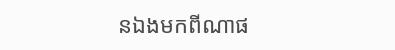នឯងមកពីណាផ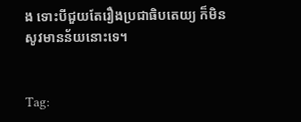ង ទោះបីជួយតែរឿងប្រជាធិបតេយ្យ ក៏មិនសូវមានន័យនោះទេ។


Tag: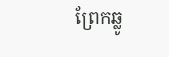ព្រែកឆ្លូ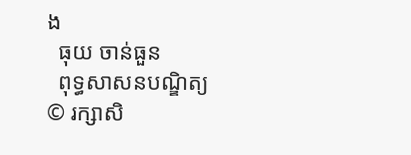ង
  ធុយ ចាន់ធួន
  ពុទ្ធសាសនបណ្ឌិត្យ
© រក្សាសិ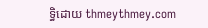ទ្ធិដោយ thmeythmey.com